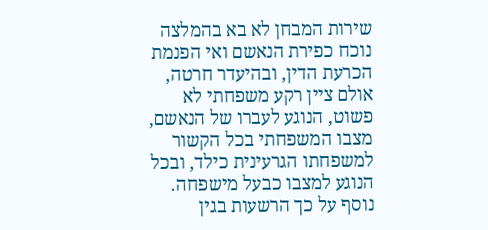שירות המבחן לא בא בהמלצה נוכח כפירת הנאשם ואי הפנמת הכרעת הדין, ובהיעדר חרטה, אולם ציין רקע משפחתי לא פשוט, הנוגע לעברו של הנאשם, מצבו המשפחתי בכל הקשור למשפחתו הגרעינית כילד, ובכל הנוגע למצבו כבעל מישפחה.
נוסף על כך הרשעות בגין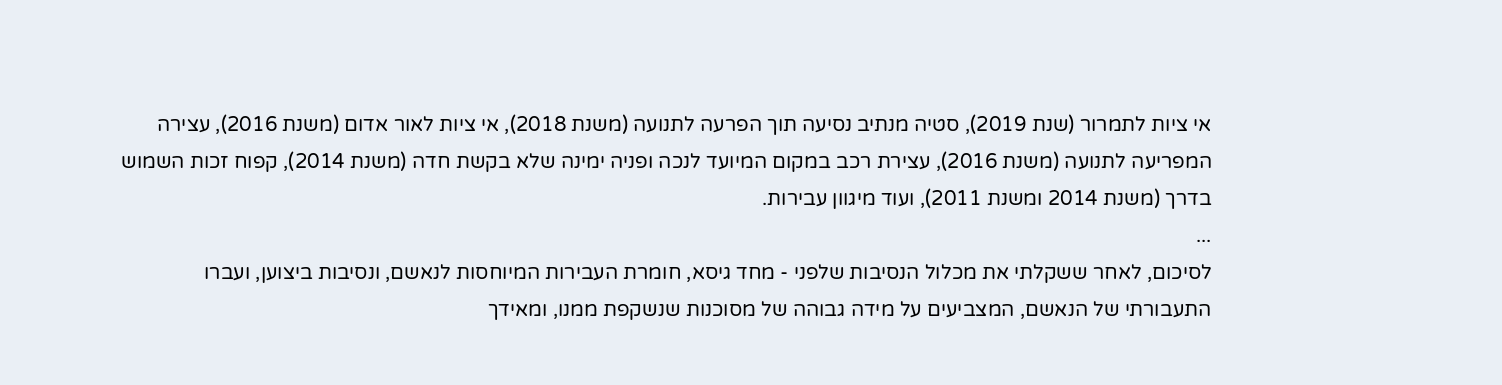אי ציות לתמרור (שנת 2019), סטיה מנתיב נסיעה תוך הפרעה לתנועה (משנת 2018), אי ציות לאור אדום (משנת 2016), עצירה המפריעה לתנועה (משנת 2016), עצירת רכב במקום המיועד לנכה ופניה ימינה שלא בקשת חדה (משנת 2014), קפוח זכות השמוש בדרך (משנת 2014 ומשנת 2011), ועוד מיגוון עבירות.
...
לסיכום, לאחר ששקלתי את מכלול הנסיבות שלפני - מחד גיסא, חומרת העבירות המיוחסות לנאשם, ונסיבות ביצוען, ועברו התעבורתי של הנאשם, המצביעים על מידה גבוהה של מסוכנות שנשקפת ממנו, ומאידך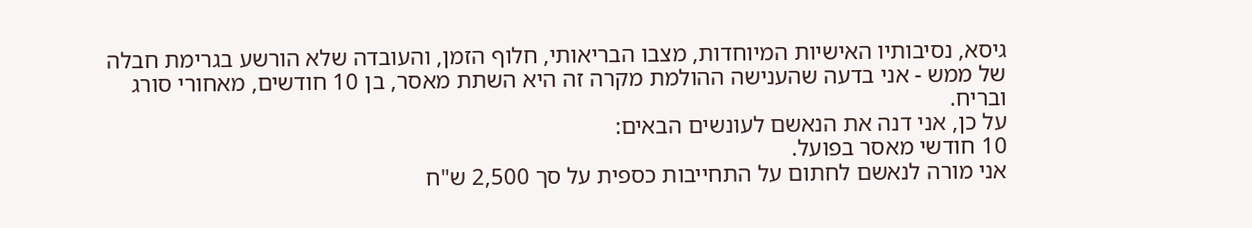גיסא, נסיבותיו האישיות המיוחדות, מצבו הבריאותי, חלוף הזמן, והעובדה שלא הורשע בגרימת חבלה של ממש - אני בדעה שהענישה ההולמת מקרה זה היא השתת מאסר, בן 10 חודשים, מאחורי סורג ובריח.
על כן, אני דנה את הנאשם לעונשים הבאים:
10 חודשי מאסר בפועל.
אני מורה לנאשם לחתום על התחייבות כספית על סך 2,500 ש"ח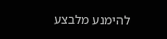להימנע מלבצע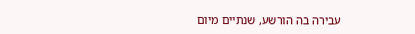עבירה בה הורשע, שנתיים מיום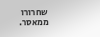שחרורו ממאסר.